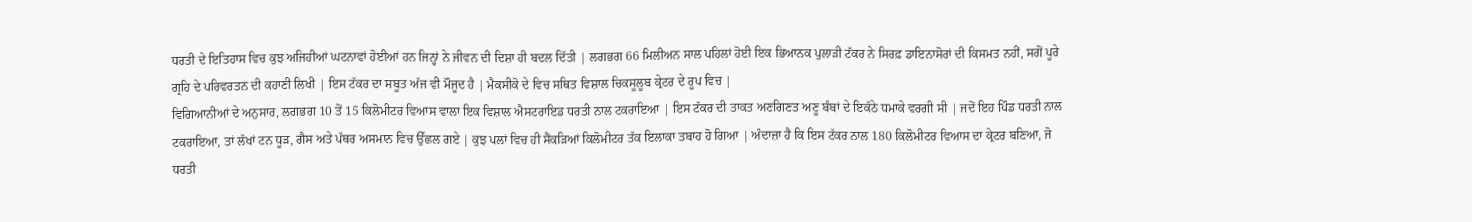ਧਰਤੀ ਦੇ ਇਤਿਹਾਸ ਵਿਚ ਕੁਝ ਅਜਿਹੀਆਂ ਘਟਨਾਵਾਂ ਹੋਈਆਂ ਹਨ ਜਿਨ੍ਹਾਂ ਨੇ ਜੀਵਨ ਦੀ ਦਿਸ਼ਾ ਹੀ ਬਦਲ ਦਿੱਤੀ | ਲਗਭਗ 66 ਮਿਲੀਅਨ ਸਾਲ ਪਹਿਲਾਂ ਹੋਈ ਇਕ ਭਿਆਨਕ ਪੁਲਾੜੀ ਟੱਕਰ ਨੇ ਸਿਰਫ਼ ਡਾਇਨਾਸੋਰਾਂ ਦੀ ਕਿਸਮਤ ਨਹੀਂ, ਸਗੋਂ ਪੂਰੇ ਗ੍ਰਹਿ ਦੇ ਪਰਿਵਰਤਨ ਦੀ ਕਹਾਣੀ ਲਿਖੀ | ਇਸ ਟੱਕਰ ਦਾ ਸਬੂਤ ਅੱਜ ਵੀ ਮੌਜੂਦ ਹੈ | ਮੈਕਸੀਕੋ ਦੇ ਵਿਚ ਸਥਿਤ ਵਿਸ਼ਾਲ ਚਿਕਸੂਲੂਬ ਕ੍ਰੇਟਰ ਦੇ ਰੂਪ ਵਿਚ |
ਵਿਗਿਆਨੀਆਂ ਦੇ ਅਨੁਸਾਰ, ਲਗਭਗ 10 ਤੋਂ 15 ਕਿਲੋਮੀਟਰ ਵਿਆਸ ਵਾਲਾ ਇਕ ਵਿਸ਼ਾਲ ਐਸਟਰਾਇਡ ਧਰਤੀ ਨਾਲ ਟਕਰਾਇਆ | ਇਸ ਟੱਕਰ ਦੀ ਤਾਕਤ ਅਣਗਿਣਤ ਅਣੂ ਬੰਬਾਂ ਦੇ ਇਕੱਠੇ ਧਮਾਕੇ ਵਰਗੀ ਸੀ | ਜਦੋਂ ਇਹ ਪਿੰਡ ਧਰਤੀ ਨਾਲ ਟਕਰਾਇਆ, ਤਾਂ ਲੱਖਾਂ ਟਨ ਧੂੜ, ਗੈਸ ਅਤੇ ਪੱਥਰ ਅਸਮਾਨ ਵਿਚ ਉੱਛਲ ਗਏ | ਕੁਝ ਪਲਾਂ ਵਿਚ ਹੀ ਸੈਂਕੜਿਆਂ ਕਿਲੋਮੀਟਰ ਤੱਕ ਇਲਾਕਾ ਤਬਾਹ ਹੋ ਗਿਆ | ਅੰਦਾਜ਼ਾ ਹੈ ਕਿ ਇਸ ਟੱਕਰ ਨਾਲ 180 ਕਿਲੋਮੀਟਰ ਵਿਆਸ ਦਾ ਕ੍ਰੇਟਰ ਬਣਿਆ, ਜੋ ਧਰਤੀ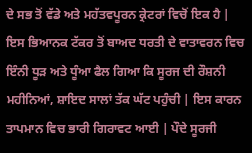ਦੇ ਸਭ ਤੋਂ ਵੱਡੇ ਅਤੇ ਮਹੱਤਵਪੂਰਨ ਕ੍ਰੇਟਰਾਂ ਵਿਚੋਂ ਇਕ ਹੈ | ਇਸ ਭਿਆਨਕ ਟੱਕਰ ਤੋਂ ਬਾਅਦ ਧਰਤੀ ਦੇ ਵਾਤਾਵਰਨ ਵਿਚ ਇੰਨੀ ਧੂੜ ਅਤੇ ਧੂੰਆ ਫੈਲ ਗਿਆ ਕਿ ਸੂਰਜ ਦੀ ਰੌਸ਼ਨੀ ਮਹੀਨਿਆਂ, ਸ਼ਾਇਦ ਸਾਲਾਂ ਤੱਕ ਘੱਟ ਪਹੁੰਚੀ | ਇਸ ਕਾਰਨ ਤਾਪਮਾਨ ਵਿਚ ਭਾਰੀ ਗਿਰਾਵਟ ਆਈ | ਪੌਦੇ ਸੂਰਜੀ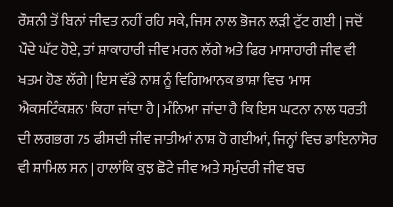ਰੌਸ਼ਨੀ ਤੋਂ ਬਿਨਾਂ ਜੀਵਤ ਨਹੀਂ ਰਹਿ ਸਕੇ, ਜਿਸ ਨਾਲ ਭੋਜਨ ਲੜੀ ਟੁੱਟ ਗਈ | ਜਦੋਂ ਪੌਦੇ ਘੱਟ ਹੋਏ, ਤਾਂ ਸ਼ਾਕਾਹਾਰੀ ਜੀਵ ਮਰਨ ਲੱਗੇ ਅਤੇ ਫਿਰ ਮਾਸਾਹਾਰੀ ਜੀਵ ਵੀ ਖਤਮ ਹੋਣ ਲੱਗੇ | ਇਸ ਵੱਡੇ ਨਾਸ਼ ਨੂੰ ਵਿਗਿਆਨਕ ਭਾਸ਼ਾ ਵਿਚ 'ਮਾਸ ਐਕਸਟਿੰਕਸ਼ਨ' ਕਿਹਾ ਜਾਂਦਾ ਹੈ | ਮੰਨਿਆ ਜਾਂਦਾ ਹੈ ਕਿ ਇਸ ਘਟਨਾ ਨਾਲ ਧਰਤੀ ਦੀ ਲਗਭਗ 75 ਫੀਸਦੀ ਜੀਵ ਜਾਤੀਆਂ ਨਾਸ਼ ਹੋ ਗਈਆਂ, ਜਿਨ੍ਹਾਂ ਵਿਚ ਡਾਇਨਾਸੋਰ ਵੀ ਸ਼ਾਮਿਲ ਸਨ | ਹਾਲਾਂਕਿ ਕੁਝ ਛੋਟੇ ਜੀਵ ਅਤੇ ਸਮੁੰਦਰੀ ਜੀਵ ਬਚ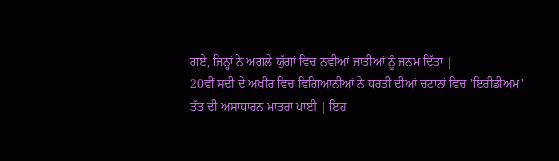ਗਏ, ਜਿਨ੍ਹਾਂ ਨੇ ਅਗਲੇ ਯੁੱਗਾਂ ਵਿਚ ਨਵੀਆਂ ਜਾਤੀਆਂ ਨੂੰ ਜਨਮ ਦਿੱਤਾ |
20ਵੀਂ ਸਦੀ ਦੇ ਅਖੀਰ ਵਿਚ ਵਿਗਿਆਨੀਆਂ ਨੇ ਧਰਤੀ ਦੀਆਂ ਚਟਾਨਾਂ ਵਿਚ 'ਇਰੀਡੀਅਮ' ਤੱਤ ਦੀ ਅਸਾਧਾਰਨ ਮਾਤਰਾ ਪਾਈ | ਇਹ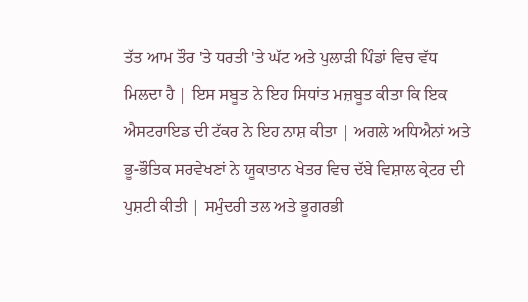ਤੱਤ ਆਮ ਤੌਰ 'ਤੇ ਧਰਤੀ 'ਤੇ ਘੱਟ ਅਤੇ ਪੁਲਾੜੀ ਪਿੰਡਾਂ ਵਿਚ ਵੱਧ ਮਿਲਦਾ ਹੈ | ਇਸ ਸਬੂਤ ਨੇ ਇਹ ਸਿਧਾਂਤ ਮਜ਼ਬੂਤ ਕੀਤਾ ਕਿ ਇਕ ਐਸਟਰਾਇਡ ਦੀ ਟੱਕਰ ਨੇ ਇਹ ਨਾਸ਼ ਕੀਤਾ | ਅਗਲੇ ਅਧਿਐਨਾਂ ਅਤੇ ਭੂ-ਭੌਤਿਕ ਸਰਵੇਖਣਾਂ ਨੇ ਯੂਕਾਤਾਨ ਖੇਤਰ ਵਿਚ ਦੱਬੇ ਵਿਸ਼ਾਲ ਕ੍ਰੇਟਰ ਦੀ ਪੁਸ਼ਟੀ ਕੀਤੀ | ਸਮੁੰਦਰੀ ਤਲ ਅਤੇ ਭੂਗਰਭੀ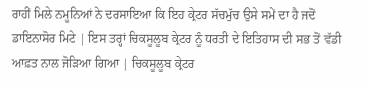ਰਾਹੀਂ ਮਿਲੇ ਨਮੂਨਿਆਂ ਨੇ ਦਰਸਾਇਆ ਕਿ ਇਹ ਕ੍ਰੇਟਰ ਸੱਚਮੁੱਚ ਉਸੇ ਸਮੇਂ ਦਾ ਹੈ ਜਦੋਂ ਡਾਇਨਾਸੋਰ ਮਿਟੇ | ਇਸ ਤਰ੍ਹਾਂ ਚਿਕਸੂਲੂਬ ਕ੍ਰੇਟਰ ਨੂੰ ਧਰਤੀ ਦੇ ਇਤਿਹਾਸ ਦੀ ਸਭ ਤੋਂ ਵੱਡੀ ਆਫ਼ਤ ਨਾਲ ਜੋੜਿਆ ਗਿਆ | ਚਿਕਸੂਲੂਬ ਕ੍ਰੇਟਰ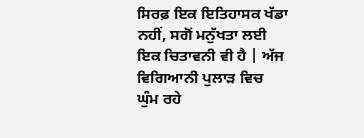ਸਿਰਫ਼ ਇਕ ਇਤਿਹਾਸਕ ਖੱਡਾ ਨਹੀਂ, ਸਗੋਂ ਮਨੁੱਖਤਾ ਲਈ ਇਕ ਚਿਤਾਵਨੀ ਵੀ ਹੈ | ਅੱਜ ਵਿਗਿਆਨੀ ਪੁਲਾੜ ਵਿਚ ਘੁੰਮ ਰਹੇ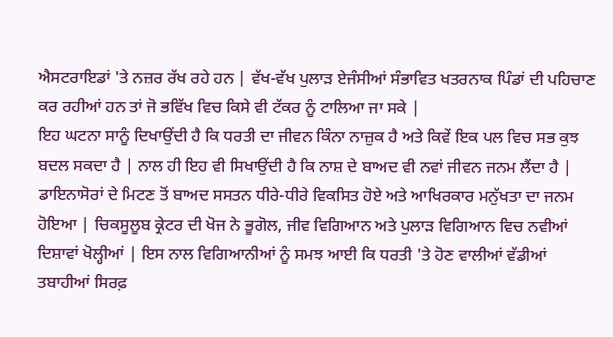ਐਸਟਰਾਇਡਾਂ 'ਤੇ ਨਜ਼ਰ ਰੱਖ ਰਹੇ ਹਨ | ਵੱਖ-ਵੱਖ ਪੁਲਾੜ ਏਜੰਸੀਆਂ ਸੰਭਾਵਿਤ ਖਤਰਨਾਕ ਪਿੰਡਾਂ ਦੀ ਪਹਿਚਾਣ ਕਰ ਰਹੀਆਂ ਹਨ ਤਾਂ ਜੋ ਭਵਿੱਖ ਵਿਚ ਕਿਸੇ ਵੀ ਟੱਕਰ ਨੂੰ ਟਾਲਿਆ ਜਾ ਸਕੇ |
ਇਹ ਘਟਨਾ ਸਾਨੂੰ ਦਿਖਾਉਂਦੀ ਹੈ ਕਿ ਧਰਤੀ ਦਾ ਜੀਵਨ ਕਿੰਨਾ ਨਾਜ਼ੁਕ ਹੈ ਅਤੇ ਕਿਵੇਂ ਇਕ ਪਲ ਵਿਚ ਸਭ ਕੁਝ ਬਦਲ ਸਕਦਾ ਹੈ | ਨਾਲ ਹੀ ਇਹ ਵੀ ਸਿਖਾਉਂਦੀ ਹੈ ਕਿ ਨਾਸ਼ ਦੇ ਬਾਅਦ ਵੀ ਨਵਾਂ ਜੀਵਨ ਜਨਮ ਲੈਂਦਾ ਹੈ | ਡਾਇਨਾਸੋਰਾਂ ਦੇ ਮਿਟਣ ਤੋਂ ਬਾਅਦ ਸਸਤਨ ਧੀਰੇ-ਧੀਰੇ ਵਿਕਸਿਤ ਹੋਏ ਅਤੇ ਆਖਿਰਕਾਰ ਮਨੁੱਖਤਾ ਦਾ ਜਨਮ ਹੋਇਆ | ਚਿਕਸੂਲੂਬ ਕ੍ਰੇਟਰ ਦੀ ਖੋਜ ਨੇ ਭੂਗੋਲ, ਜੀਵ ਵਿਗਿਆਨ ਅਤੇ ਪੁਲਾੜ ਵਿਗਿਆਨ ਵਿਚ ਨਵੀਆਂ ਦਿਸ਼ਾਵਾਂ ਖੋਲ੍ਹੀਆਂ | ਇਸ ਨਾਲ ਵਿਗਿਆਨੀਆਂ ਨੂੰ ਸਮਝ ਆਈ ਕਿ ਧਰਤੀ 'ਤੇ ਹੋਣ ਵਾਲੀਆਂ ਵੱਡੀਆਂ ਤਬਾਹੀਆਂ ਸਿਰਫ਼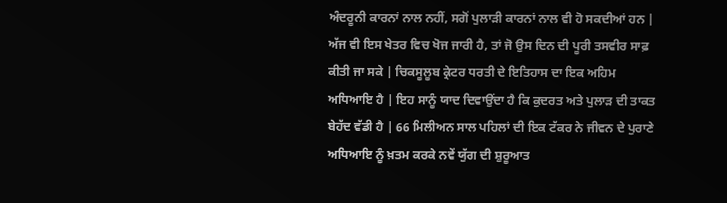ਅੰਦਰੂਨੀ ਕਾਰਨਾਂ ਨਾਲ ਨਹੀਂ, ਸਗੋਂ ਪੁਲਾੜੀ ਕਾਰਨਾਂ ਨਾਲ ਵੀ ਹੋ ਸਕਦੀਆਂ ਹਨ | ਅੱਜ ਵੀ ਇਸ ਖੇਤਰ ਵਿਚ ਖੋਜ ਜਾਰੀ ਹੈ, ਤਾਂ ਜੋ ਉਸ ਦਿਨ ਦੀ ਪੂਰੀ ਤਸਵੀਰ ਸਾਫ਼ ਕੀਤੀ ਜਾ ਸਕੇ | ਚਿਕਸੂਲੂਬ ਕ੍ਰੇਟਰ ਧਰਤੀ ਦੇ ਇਤਿਹਾਸ ਦਾ ਇਕ ਅਹਿਮ ਅਧਿਆਇ ਹੈ | ਇਹ ਸਾਨੂੰ ਯਾਦ ਦਿਵਾਉਂਦਾ ਹੈ ਕਿ ਕੁਦਰਤ ਅਤੇ ਪੁਲਾੜ ਦੀ ਤਾਕਤ ਬੇਹੱਦ ਵੱਡੀ ਹੈ | 66 ਮਿਲੀਅਨ ਸਾਲ ਪਹਿਲਾਂ ਦੀ ਇਕ ਟੱਕਰ ਨੇ ਜੀਵਨ ਦੇ ਪੁਰਾਣੇ ਅਧਿਆਇ ਨੂੰ ਖ਼ਤਮ ਕਰਕੇ ਨਵੇਂ ਯੁੱਗ ਦੀ ਸ਼ੁਰੂਆਤ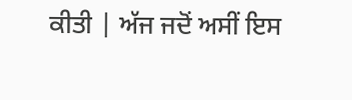ਕੀਤੀ | ਅੱਜ ਜਦੋਂ ਅਸੀਂ ਇਸ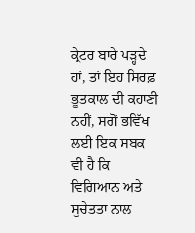ਕ੍ਰੇਟਰ ਬਾਰੇ ਪੜ੍ਹਦੇ ਹਾਂ, ਤਾਂ ਇਹ ਸਿਰਫ਼ ਭੂਤਕਾਲ ਦੀ ਕਹਾਣੀ ਨਹੀਂ, ਸਗੋਂ ਭਵਿੱਖ ਲਈ ਇਕ ਸਬਕ ਵੀ ਹੈ ਕਿ ਵਿਗਿਆਨ ਅਤੇ ਸੁਚੇਤਤਾ ਨਾਲ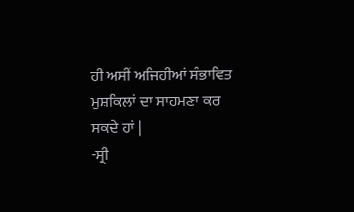ਹੀ ਅਸੀਂ ਅਜਿਹੀਆਂ ਸੰਭਾਵਿਤ ਮੁਸ਼ਕਿਲਾਂ ਦਾ ਸਾਹਮਣਾ ਕਰ ਸਕਦੇ ਹਾਂ |
-ਸ੍ਰੀ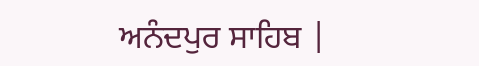ਅਨੰਦਪੁਰ ਸਾਹਿਬ |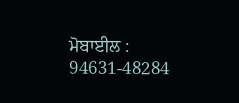ਮੋਬਾਈਲ : 94631-48284